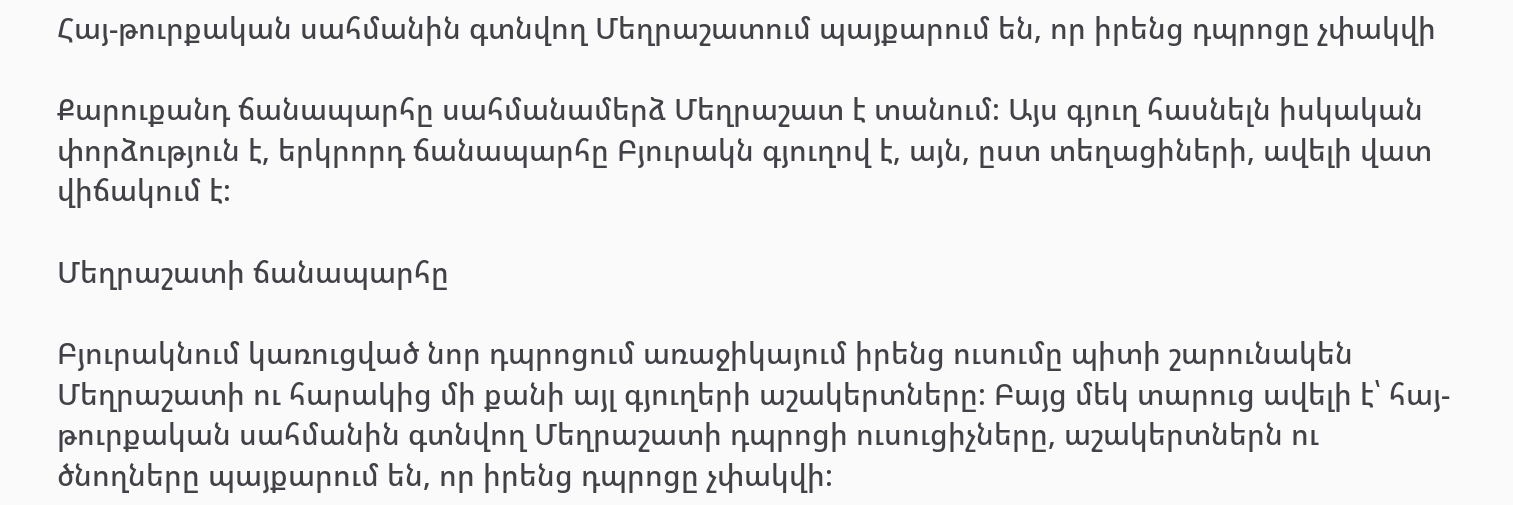Հայ-թուրքական սահմանին գտնվող Մեղրաշատում պայքարում են, որ իրենց դպրոցը չփակվի

Քարուքանդ ճանապարհը սահմանամերձ Մեղրաշատ է տանում: Այս գյուղ հասնելն իսկական փորձություն է, երկրորդ ճանապարհը Բյուրակն գյուղով է, այն, ըստ տեղացիների, ավելի վատ վիճակում է:

Մեղրաշատի ճանապարհը

Բյուրակնում կառուցված նոր դպրոցում առաջիկայում իրենց ուսումը պիտի շարունակեն Մեղրաշատի ու հարակից մի քանի այլ գյուղերի աշակերտները: Բայց մեկ տարուց ավելի է՝ հայ-թուրքական սահմանին գտնվող Մեղրաշատի դպրոցի ուսուցիչները, աշակերտներն ու ծնողները պայքարում են, որ իրենց դպրոցը չփակվի: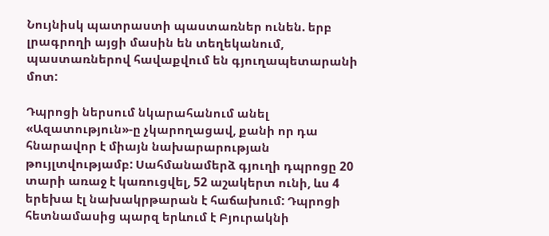Նույնիսկ պատրաստի պաստառներ ունեն. երբ լրագրողի այցի մասին են տեղեկանում, պաստառներով հավաքվում են գյուղապետարանի մոտ:

Դպրոցի ներսում նկարահանում անել «Ազատություն»-ը չկարողացավ, քանի որ դա հնարավոր է միայն նախարարության թույլտվությամբ: Սահմանամերձ գյուղի դպրոցը 20 տարի առաջ է կառուցվել, 52 աշակերտ ունի, ևս 4 երեխա էլ նախակրթարան է հաճախում: Դպրոցի հետնամասից պարզ երևում է Բյուրակնի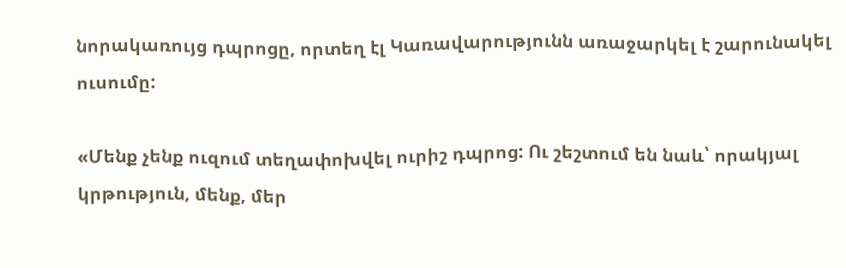նորակառույց դպրոցը, որտեղ էլ Կառավարությունն առաջարկել է շարունակել ուսումը:

«Մենք չենք ուզում տեղափոխվել ուրիշ դպրոց: Ու շեշտում են նաև՝ որակյալ կրթություն, մենք, մեր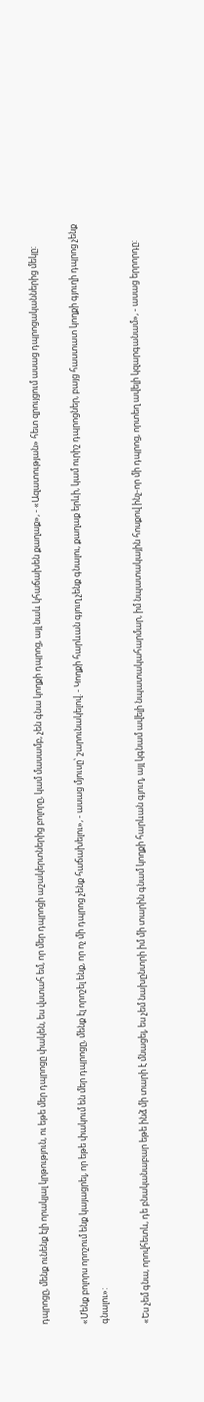դպրոցը, մենք ունենք էլի որակյալ կրթություն, ու եթե մեր դպրոցը փակեն, ես վստահ եմ, որ մեր դպրոցի աշակերտներից բոլորը, կամ մասամբ, չեն գնա կողքի դպրոց, այլ նաև կհաճախեն քաղաք», - «Ազատության» հետ զրույցում ասաց դպրոցականներից մեկը:

«Մենք բոլորս որոշում ենք կայացրել, որ եթե փակում են մեր դպրոցը, մենք էլ որոշել ենք, որ ոչ մի դպրոց չենք հաճախելու», - ասաց մյուսը՝ շարունակելով. - Կողքի հարևան գյուղ չենք գնալու, քաղաք երևի, կամ ուրիշ դպրոցներ, բայց հաստատ կողքի գյուղի դպրոց չենք գնալու»:

«Ես չեմ գնա, որովհետև, դե բնականաբար եթե ինձ մի տարի է մնացել, ես չեմ նախընտրի իմ մի տարին գնամ կողքի հարևան գյուղ, այլ կգնամ ավելի նպատակահարմար, իմ նպատակային հոսքով ինչ-որ մի դպրոց, որտեղ ավելի կզարգանամ», - ասաց երրորդը: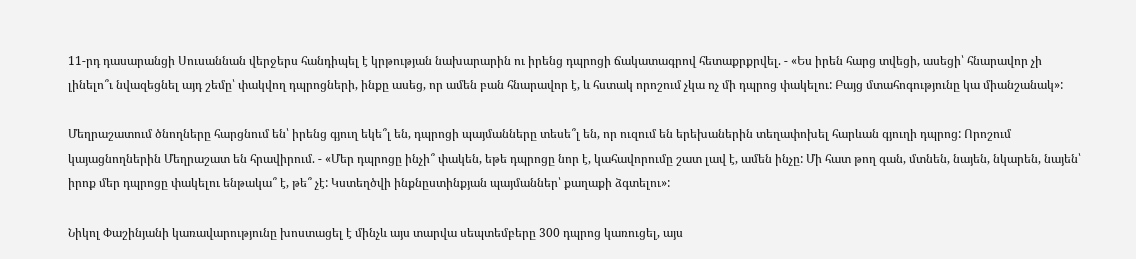11-րդ դասարանցի Սուսաննան վերջերս հանդիպել է կրթության նախարարին ու իրենց դպրոցի ճակատագրով հետաքրքրվել. - «Ես իրեն հարց տվեցի, ասեցի՝ հնարավոր չի լինելո՞ւ նվազեցնել այդ շեմը՝ փակվող դպրոցների, ինքը ասեց, որ ամեն բան հնարավոր է, և հստակ որոշում չկա ոչ մի դպրոց փակելու: Բայց մտահոգությունը կա միանշանակ»:

Մեղրաշատում ծնողները հարցնում են՝ իրենց գյուղ եկե՞լ են, դպրոցի պայմանները տեսե՞լ են, որ ուզում են երեխաներին տեղափոխել հարևան գյուղի դպրոց: Որոշում կայացնողներին Մեղրաշատ են հրավիրում. - «Մեր դպրոցը ինչի՞ փակեն, եթե դպրոցը նոր է, կահավորումը շատ լավ է, ամեն ինչը: Մի հատ թող գան, մտնեն, նայեն, նկարեն, նայեն՝ իրոք մեր դպրոցը փակելու ենթակա՞ է, թե՞ չէ: Կստեղծվի ինքնըստինքյան պայմաններ՝ քաղաքի ձգտելու»:

Նիկոլ Փաշինյանի կառավարությունը խոստացել է մինչև այս տարվա սեպտեմբերը 300 դպրոց կառուցել, այս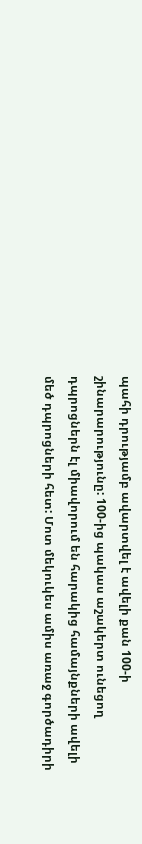պահի դրությամբ ավարտվել է ավելի քան 100-ի շինարարությունը: 100-ից պակաս աշակերտ ունեցող դպրոցներն էլ միավորում են հարակից համայնքների ավելի մեծ դպրոցների հետ: Մոտ մեկուկես ամիս առաջ գործադիրի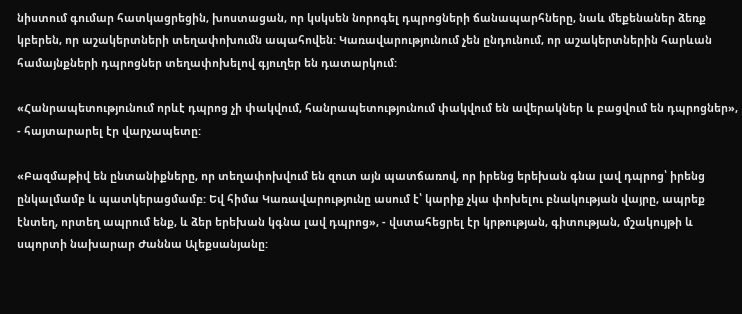նիստում գումար հատկացրեցին, խոստացան, որ կսկսեն նորոգել դպրոցների ճանապարհները, նաև մեքենաներ ձեռք կբերեն, որ աշակերտների տեղափոխումն ապահովեն: Կառավարությունում չեն ընդունում, որ աշակերտներին հարևան համայնքների դպրոցներ տեղափոխելով գյուղեր են դատարկում:

«Հանրապետությունում որևէ դպրոց չի փակվում, հանրապետությունում փակվում են ավերակներ և բացվում են դպրոցներ», - հայտարարել էր վարչապետը:

«Բազմաթիվ են ընտանիքները, որ տեղափոխվում են զուտ այն պատճառով, որ իրենց երեխան գնա լավ դպրոց՝ իրենց ընկալմամբ և պատկերացմամբ: Եվ հիմա Կառավարությունը ասում է՝ կարիք չկա փոխելու բնակության վայրը, ապրեք էնտեղ, որտեղ ապրում ենք, և ձեր երեխան կգնա լավ դպրոց», - վստահեցրել էր կրթության, գիտության, մշակույթի և սպորտի նախարար Ժաննա Ալեքսանյանը: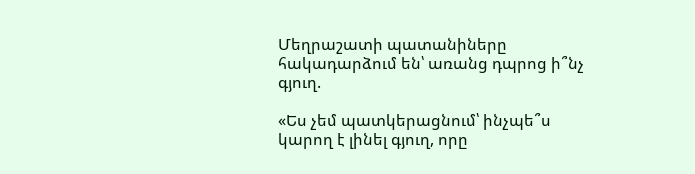Մեղրաշատի պատանիները հակադարձում են՝ առանց դպրոց ի՞նչ գյուղ.

«Ես չեմ պատկերացնում՝ ինչպե՞ս կարող է լինել գյուղ, որը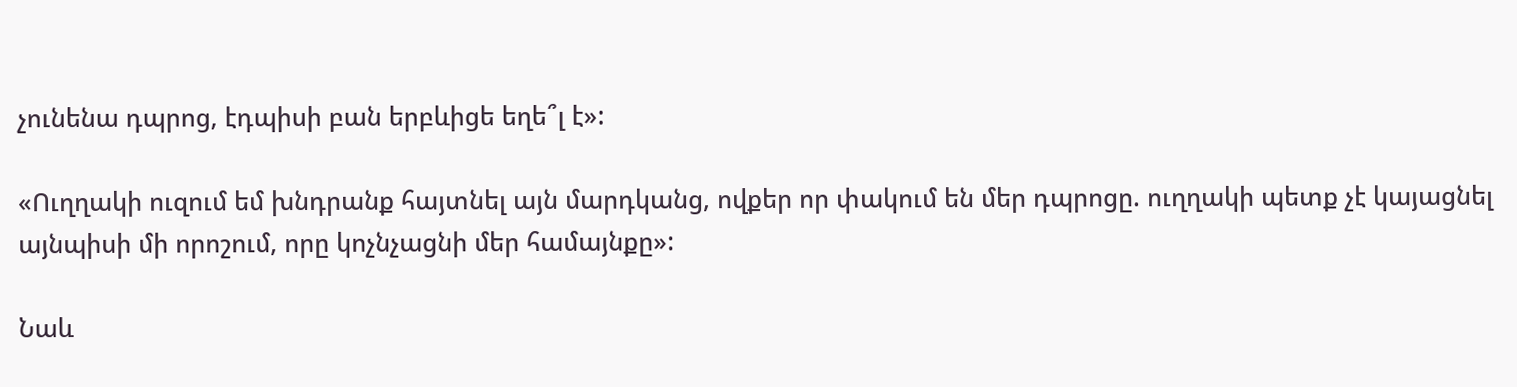չունենա դպրոց, էդպիսի բան երբևիցե եղե՞լ է»:

«Ուղղակի ուզում եմ խնդրանք հայտնել այն մարդկանց, ովքեր որ փակում են մեր դպրոցը. ուղղակի պետք չէ կայացնել այնպիսի մի որոշում, որը կոչնչացնի մեր համայնքը»:

Նաև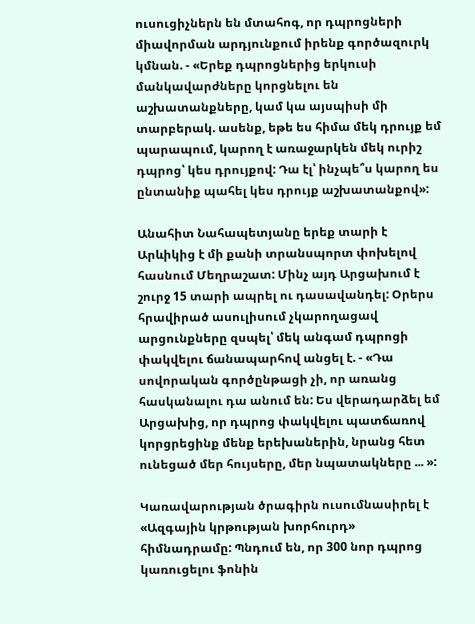ուսուցիչներն են մտահոգ, որ դպրոցների միավորման արդյունքում իրենք գործազուրկ կմնան. - «Երեք դպրոցներից երկուսի մանկավարժները կորցնելու են աշխատանքները, կամ կա այսպիսի մի տարբերակ. ասենք, եթե ես հիմա մեկ դրույք եմ պարապում, կարող է առաջարկեն մեկ ուրիշ դպրոց՝ կես դրույքով: Դա էլ՝ ինչպե՞ս կարող ես ընտանիք պահել կես դրույք աշխատանքով»:

Անահիտ Նահապետյանը երեք տարի է Արևիկից է մի քանի տրանսպորտ փոխելով հասնում Մեղրաշատ: Մինչ այդ Արցախում է շուրջ 15 տարի ապրել ու դասավանդել: Օրերս հրավիրած ասուլիսում չկարողացավ արցունքները զսպել՝ մեկ անգամ դպրոցի փակվելու ճանապարհով անցել է. - «Դա սովորական գործընթացի չի, որ առանց հասկանալու դա անում են: Ես վերադարձել եմ Արցախից, որ դպրոց փակվելու պատճառով կորցրեցինք մենք երեխաներին, նրանց հետ ունեցած մեր հույսերը, մեր նպատակները ... »:

Կառավարության ծրագիրն ուսումնասիրել է «Ազգային կրթության խորհուրդ» հիմնադրամը: Պնդում են, որ 300 նոր դպրոց կառուցելու ֆոնին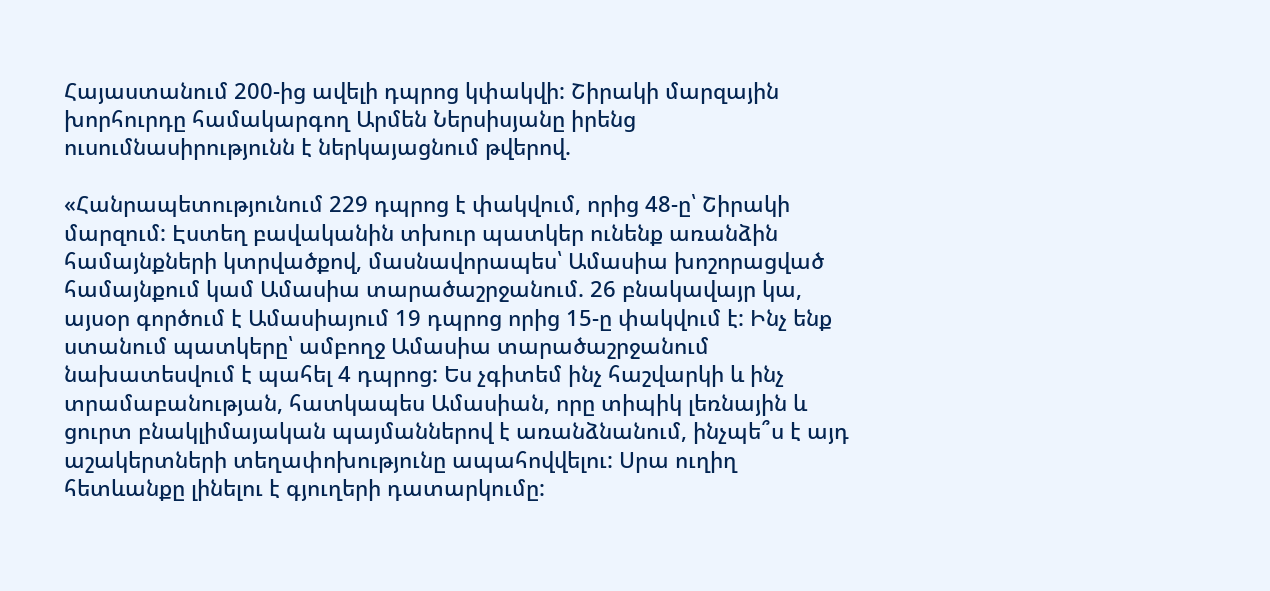Հայաստանում 200-ից ավելի դպրոց կփակվի: Շիրակի մարզային խորհուրդը համակարգող Արմեն Ներսիսյանը իրենց ուսումնասիրությունն է ներկայացնում թվերով.

«Հանրապետությունում 229 դպրոց է փակվում, որից 48-ը՝ Շիրակի մարզում: Էստեղ բավականին տխուր պատկեր ունենք առանձին համայնքների կտրվածքով, մասնավորապես՝ Ամասիա խոշորացված համայնքում կամ Ամասիա տարածաշրջանում. 26 բնակավայր կա, այսօր գործում է Ամասիայում 19 դպրոց որից 15-ը փակվում է: Ինչ ենք ստանում պատկերը՝ ամբողջ Ամասիա տարածաշրջանում նախատեսվում է պահել 4 դպրոց: Ես չգիտեմ ինչ հաշվարկի և ինչ տրամաբանության, հատկապես Ամասիան, որը տիպիկ լեռնային և ցուրտ բնակլիմայական պայմաններով է առանձնանում, ինչպե՞ս է այդ աշակերտների տեղափոխությունը ապահովվելու: Սրա ուղիղ հետևանքը լինելու է գյուղերի դատարկումը: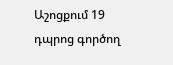Աշոցքում 19 դպրոց գործող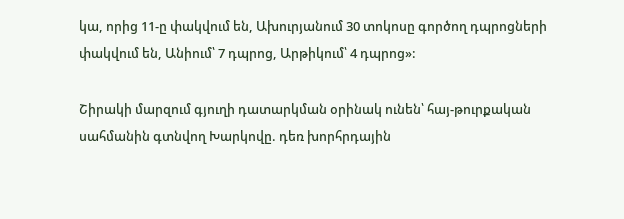կա, որից 11-ը փակվում են, Ախուրյանում 30 տոկոսը գործող դպրոցների փակվում են, Անիում՝ 7 դպրոց, Արթիկում՝ 4 դպրոց»:

Շիրակի մարզում գյուղի դատարկման օրինակ ունեն՝ հայ-թուրքական սահմանին գտնվող Խարկովը. դեռ խորհրդային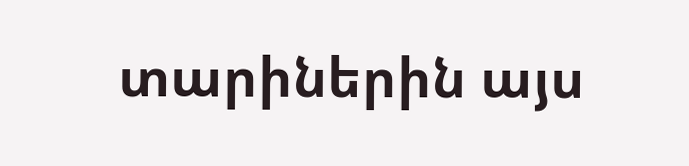տարիներին այս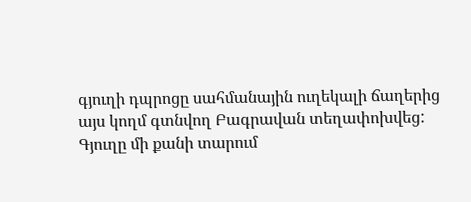գյուղի դպրոցը սահմանային ուղեկալի ճաղերից այս կողմ գտնվող Բագրավան տեղափոխվեց: Գյուղը մի քանի տարում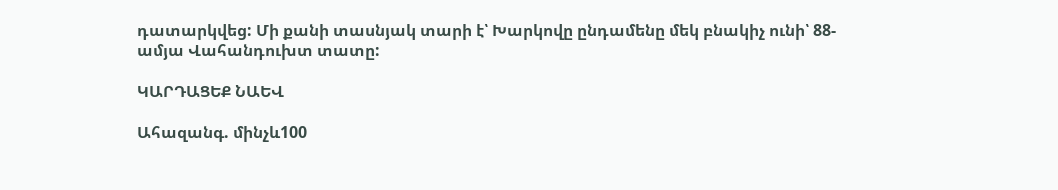դատարկվեց: Մի քանի տասնյակ տարի է՝ Խարկովը ընդամենը մեկ բնակիչ ունի՝ 88-ամյա Վահանդուխտ տատը:

ԿԱՐԴԱՑԵՔ ՆԱԵՎ

Ահազանգ. մինչև100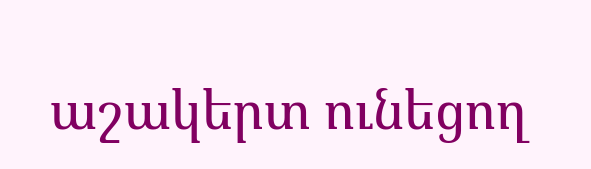աշակերտ ունեցող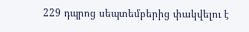229 դպրոց սեպտեմբերից փակվելու է